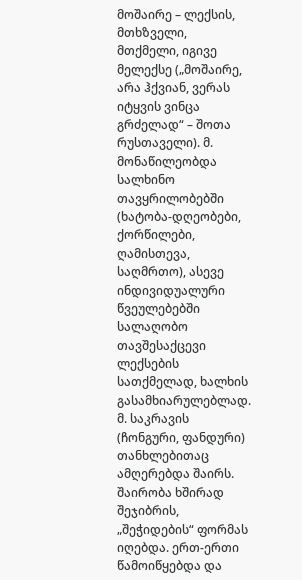მოშაირე – ლექსის, მთხზველი, მთქმელი, იგივე მელექსე („მოშაირე, არა ჰქვიან, ვერას იტყვის ვინცა გრძელად“ – შოთა რუსთაველი). მ. მონაწილეობდა სალხინო თავყრილობებში (ხატობა-დღეობები, ქორწილები, ღამისთევა, საღმრთო), ასევე ინდივიდუალური წვეულებებში სალაღობო თავშესაქცევი ლექსების სათქმელად, ხალხის გასამხიარულებლად. მ. საკრავის (ჩონგური, ფანდური) თანხლებითაც ამღერებდა შაირს. შაირობა ხშირად შეჯიბრის, „შეჭიდების“ ფორმას იღებდა. ერთ-ერთი წამოიწყებდა და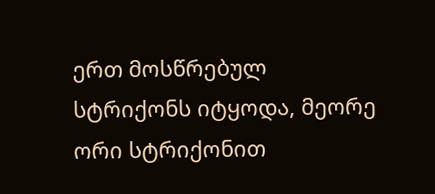ერთ მოსწრებულ სტრიქონს იტყოდა, მეორე ორი სტრიქონით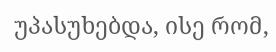უპასუხებდა, ისე რომ,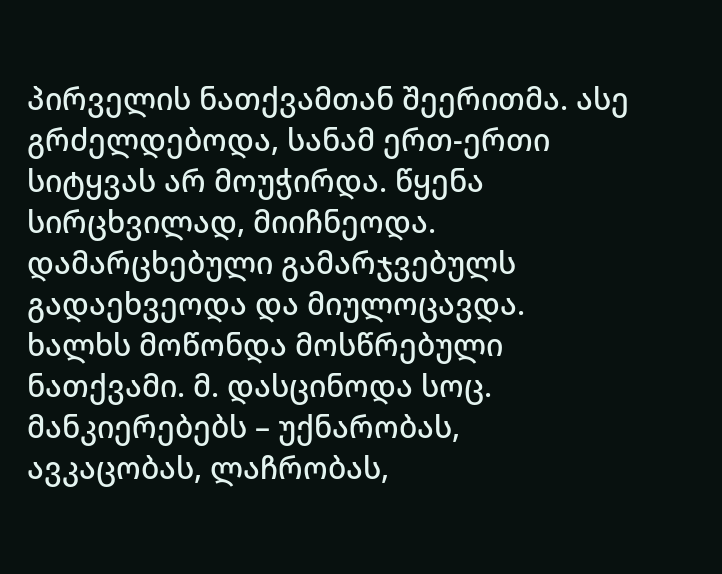პირველის ნათქვამთან შეერითმა. ასე გრძელდებოდა, სანამ ერთ-ერთი სიტყვას არ მოუჭირდა. წყენა სირცხვილად, მიიჩნეოდა. დამარცხებული გამარჯვებულს გადაეხვეოდა და მიულოცავდა. ხალხს მოწონდა მოსწრებული ნათქვამი. მ. დასცინოდა სოც. მანკიერებებს – უქნარობას, ავკაცობას, ლაჩრობას,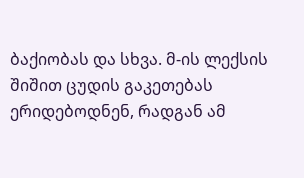ბაქიობას და სხვა. მ-ის ლექსის შიშით ცუდის გაკეთებას ერიდებოდნენ, რადგან ამ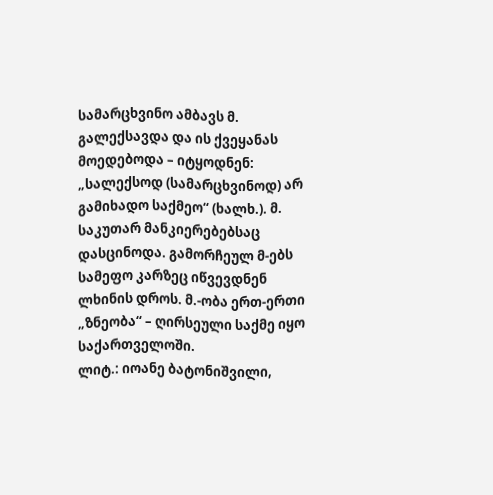სამარცხვინო ამბავს მ. გალექსავდა და ის ქვეყანას მოედებოდა – იტყოდნენ: „სალექსოდ (სამარცხვინოდ) არ გამიხადო საქმეო“ (ხალხ.). მ. საკუთარ მანკიერებებსაც დასცინოდა. გამორჩეულ მ-ებს სამეფო კარზეც იწვევდნენ ლხინის დროს. მ.-ობა ერთ-ერთი „ზნეობა“ – ღირსეული საქმე იყო საქართველოში.
ლიტ.: იოანე ბატონიშვილი,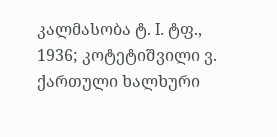კალმასობა ტ. I. ტფ., 1936; კოტეტიშვილი ვ. ქართული ხალხური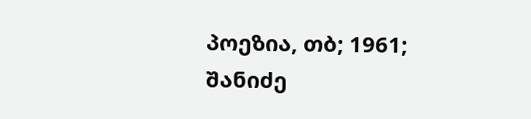პოეზია, თბ; 1961; შანიძე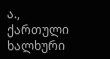ა., ქართული ხალხური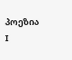პოეზია I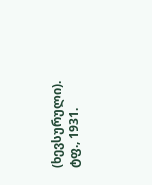(ხევსურული). ტფ., 1931.